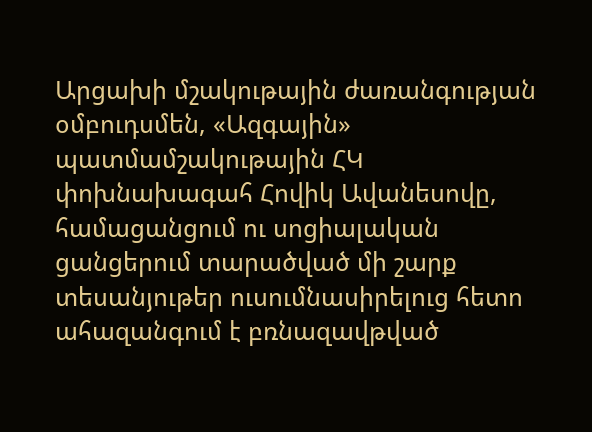Արցախի մշակութային ժառանգության օմբուդսմեն, «Ազգային» պատմամշակութային ՀԿ փոխնախագահ Հովիկ Ավանեսովը, համացանցում ու սոցիալական ցանցերում տարածված մի շարք տեսանյութեր ուսումնասիրելուց հետո ահազանգում է բռնազավթված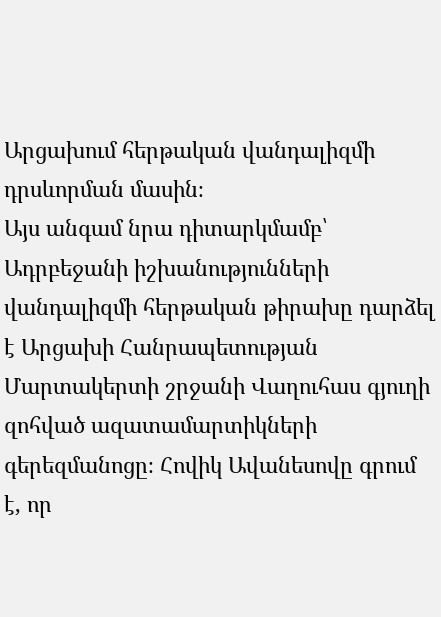Արցախում հերթական վանդալիզմի դրսևորման մասին։
Այս անգամ նրա դիտարկմամբ՝ Ադրբեջանի իշխանությունների վանդալիզմի հերթական թիրախը դարձել է Արցախի Հանրապետության Մարտակերտի շրջանի Վաղուհաս գյուղի զոհված ազատամարտիկների գերեզմանոցը։ Հովիկ Ավանեսովը գրում է, որ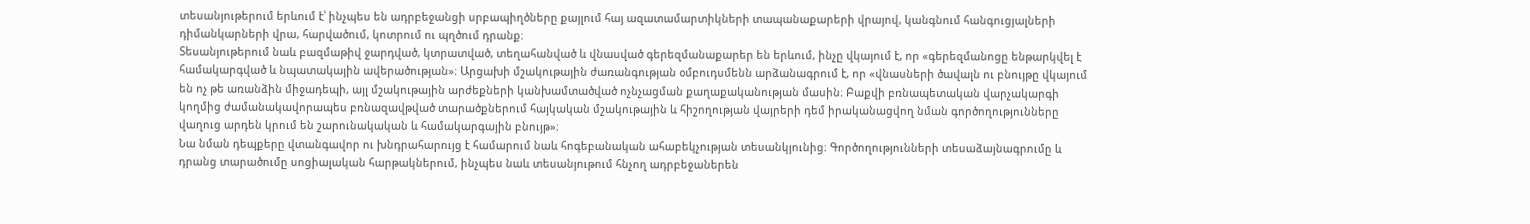տեսանյութերում երևում է՝ ինչպես են ադրբեջանցի սրբապիղծները քայլում հայ ազատամարտիկների տապանաքարերի վրայով, կանգնում հանգուցյալների դիմանկարների վրա, հարվածում, կոտրում ու պղծում դրանք։
Տեսանյութերում նաև բազմաթիվ ջարդված, կտրատված, տեղահանված և վնասված գերեզմանաքարեր են երևում, ինչը վկայում է, որ «գերեզմանոցը ենթարկվել է համակարգված և նպատակային ավերածության»։ Արցախի մշակութային ժառանգության օմբուդսմենն արձանագրում է, որ «վնասների ծավալն ու բնույթը վկայում են ոչ թե առանձին միջադեպի, այլ մշակութային արժեքների կանխամտածված ոչնչացման քաղաքականության մասին։ Բաքվի բռնապետական վարչակարգի կողմից ժամանակավորապես բռնազավթված տարածքներում հայկական մշակութային և հիշողության վայրերի դեմ իրականացվող նման գործողությունները վաղուց արդեն կրում են շարունակական և համակարգային բնույթ»։
Նա նման դեպքերը վտանգավոր ու խնդրահարույց է համարում նաև հոգեբանական ահաբեկչության տեսանկյունից։ Գործողությունների տեսաձայնագրումը և դրանց տարածումը սոցիալական հարթակներում, ինչպես նաև տեսանյութում հնչող ադրբեջաներեն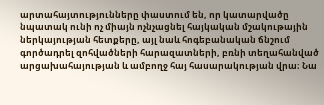արտահայտությունները փաստում են, որ կատարվածը նպատակ ունի ոչ միայն ոչնչացնել հայկական մշակութային ներկայության հետքերը, այլ նաև հոգեբանական ճնշում գործադրել զոհվածների հարազատների, բռնի տեղահանված արցախահայության և ամբողջ հայ հասարակության վրա։ Նա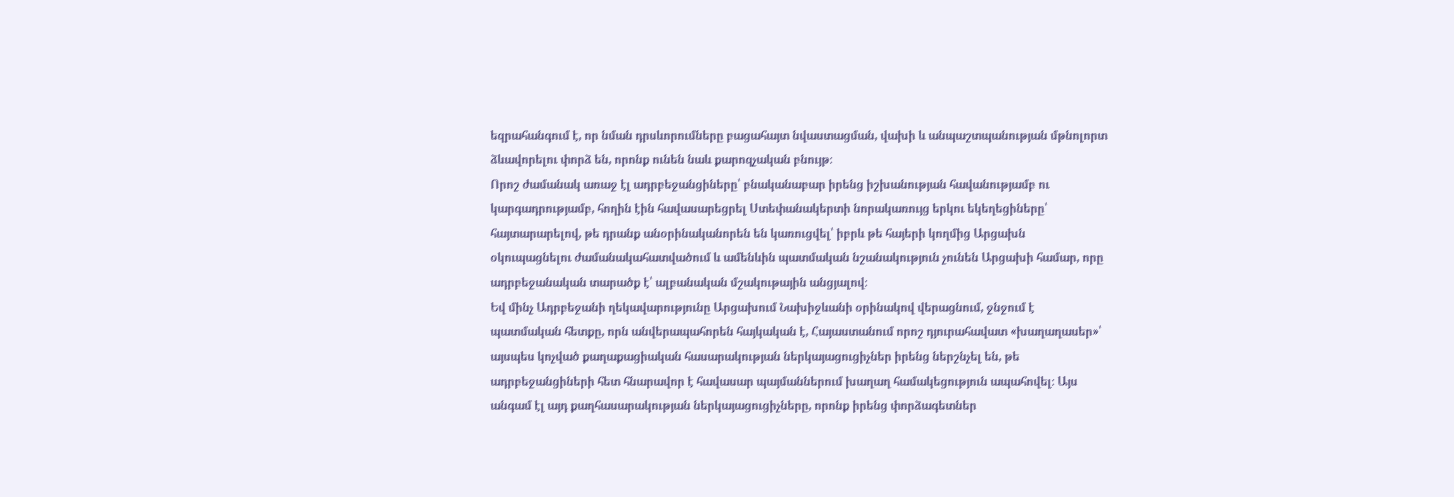եզրահանգում է, որ նման դրսևորումները բացահայտ նվաստացման, վախի և անպաշտպանության մթնոլորտ ձևավորելու փորձ են, որոնք ունեն նաև քարոզչական բնույթ։
Որոշ ժամանակ առաջ էլ ադրբեջանցիները՝ բնականաբար իրենց իշխանության հավանությամբ ու կարգադրությամբ, հողին էին հավասարեցրել Ստեփանակերտի նորակառույց երկու եկեղեցիները՝ հայտարարելով, թե դրանք անօրինականորեն են կառուցվել՝ իբրև թե հայերի կողմից Արցախն օկուպացնելու ժամանակահատվածում և ամենևին պատմական նշանակություն չունեն Արցախի համար, որը ադրբեջանական տարածք է՝ ալբանական մշակութային անցյալով։
Եվ մինչ Ադրբեջանի ղեկավարությունը Արցախում Նախիջևանի օրինակով վերացնում, ջնջում է պատմական հետքը, որն անվերապահորեն հայկական է, Հայաստանում որոշ դյուրահավատ «խաղաղասեր»՝ այսպես կոչված քաղաքացիական հասարակության ներկայացուցիչներ իրենց ներշնչել են, թե ադրբեջանցիների հետ հնարավոր է հավասար պայմաններում խաղաղ համակեցություն ապահովել։ Այս անգամ էլ այդ քաղհասարակության ներկայացուցիչները, որոնք իրենց փորձագետներ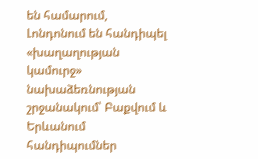են համարում, Լոնդոնում են հանդիպել «խաղաղության կամուրջ» նախաձեռնության շրջանակում՝ Բաքվում և Երևանում հանդիպումներ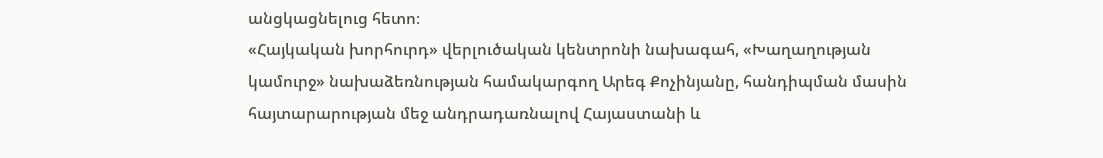անցկացնելուց հետո։
«Հայկական խորհուրդ» վերլուծական կենտրոնի նախագահ, «Խաղաղության կամուրջ» նախաձեռնության համակարգող Արեգ Քոչինյանը, հանդիպման մասին հայտարարության մեջ անդրադառնալով Հայաստանի և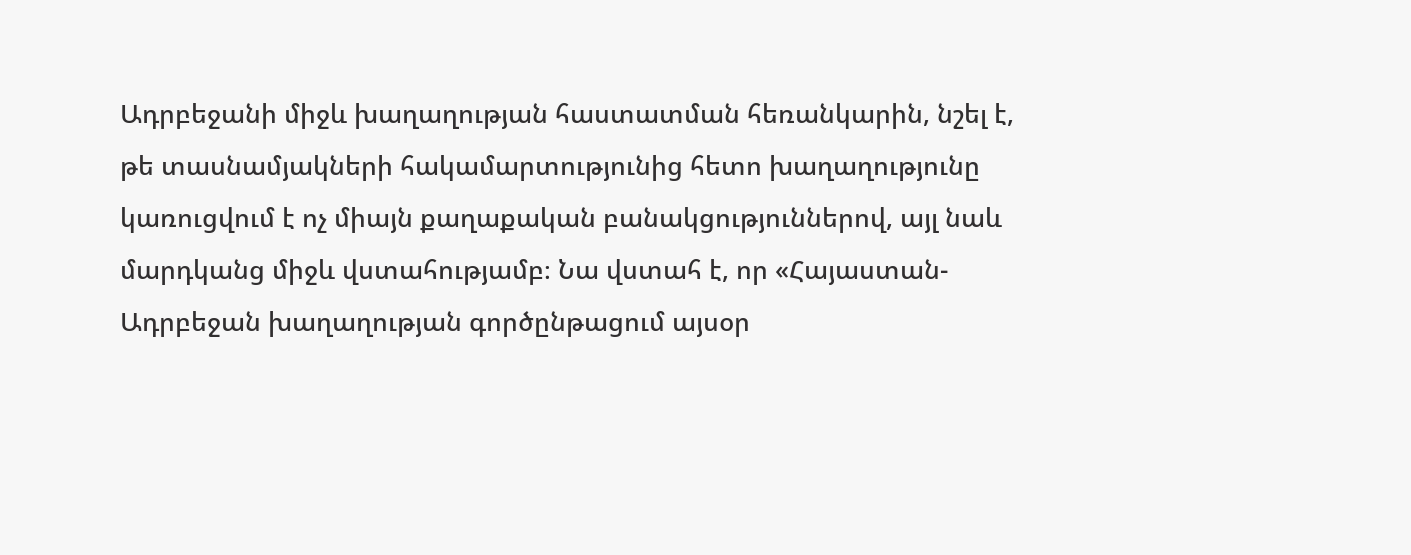Ադրբեջանի միջև խաղաղության հաստատման հեռանկարին, նշել է, թե տասնամյակների հակամարտությունից հետո խաղաղությունը կառուցվում է ոչ միայն քաղաքական բանակցություններով, այլ նաև մարդկանց միջև վստահությամբ։ Նա վստահ է, որ «Հայաստան-Ադրբեջան խաղաղության գործընթացում այսօր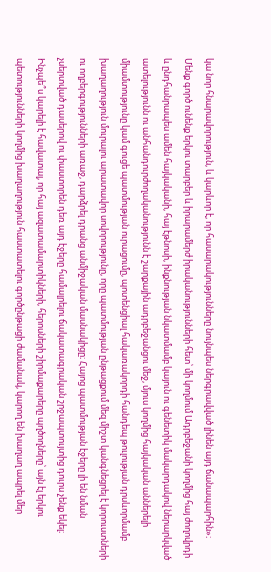կա նոր հնարավորություն, և կարևոր է, որ հասարակությունները նույնպես ներգրավված լինեն այդ ճանապարհին»։
Մենք գործ ունենք երկու տարբեր և իրարամերժ իրականությունների հետ՝ մի կողմում Ադրբեջանի կողմից հայ ժողովրդի և ընդհանրապես ամեն հայկականի, հայ էթնոսի, ինքնության նկատմամբ կայուն ու գենետիկ մակարդակով ներարկված ատելությունն ու անհանդուրժողականությունն է շարքային ադրբեջանցու մեջ, մյուս կողմից հայկական աններելի միամտությունը կամ գուցե պատմության ուրացումը, պոտենցիալ հակառակորդի հանդեպ թուլության դրսևորմամբ խաղաղություն մուրալու արատավոր սովորությունը, որը պատմության ընթացքում մեզ միշտ կանգնեցրել է կորուստների ու ողբերգությունների առաջ, դարձրել դրանց անմիջական մասնակիցը։ Հայոց պատմության էջերը լի են նման չսերտված դասերով ու փաստորեն դեռ այդ էջերը համալրելու ճակատագրական շրջապտույտից դուրս չենք եկել։ Ինչպե՞ս կարելի է հավատալ, որ հայ ազատամարտիկների, հերոսների շիրմաքարերը պղծողները՝ այն էլ երկու պետությունների կողմից խաղաղություն հաստատելու գործընթացի ժամանակ, կարող են խաղաղ ապրել մեր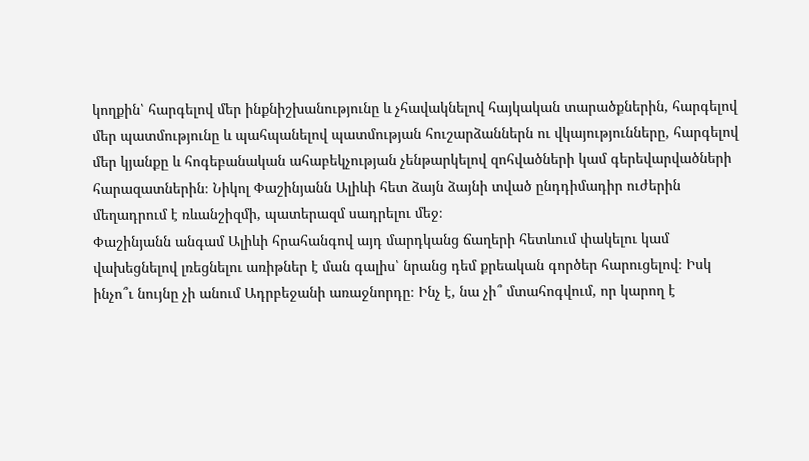կողքին՝ հարգելով մեր ինքնիշխանությունը և չհավակնելով հայկական տարածքներին, հարգելով մեր պատմությունը և պահպանելով պատմության հուշարձաններն ու վկայությունները, հարգելով մեր կյանքը և հոգեբանական ահաբեկչության չենթարկելով զոհվածների կամ գերեվարվածների հարազատներին։ Նիկոլ Փաշինյանն Ալիևի հետ ձայն ձայնի տված ընդդիմադիր ուժերին մեղադրում է ռևանշիզմի, պատերազմ սադրելու մեջ։
Փաշինյանն անգամ Ալիևի հրահանգով այդ մարդկանց ճաղերի հետևում փակելու կամ վախեցնելով լռեցնելու առիթներ է ման գալիս՝ նրանց դեմ քրեական գործեր հարուցելով։ Իսկ ինչո՞ւ նույնը չի անում Ադրբեջանի առաջնորդը։ Ինչ է, նա չի՞ մտահոգվում, որ կարող է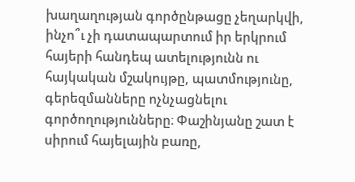խաղաղության գործընթացը չեղարկվի, ինչո՞ւ չի դատապարտում իր երկրում հայերի հանդեպ ատելությունն ու հայկական մշակույթը, պատմությունը, գերեզմանները ոչնչացնելու գործողությունները։ Փաշինյանը շատ է սիրում հայելային բառը,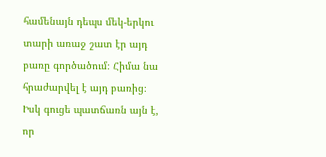համենայն դեպս մեկ-երկու տարի առաջ շատ էր այդ բառը գործածում։ Հիմա նա հրաժարվել է այդ բառից։ Իսկ գուցե պատճառն այն է, որ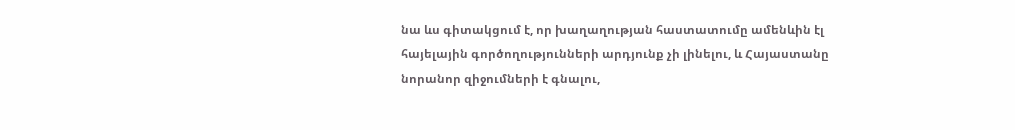նա ևս գիտակցում է, որ խաղաղության հաստատումը ամենևին էլ հայելային գործողությունների արդյունք չի լինելու, և Հայաստանը նորանոր զիջումների է գնալու,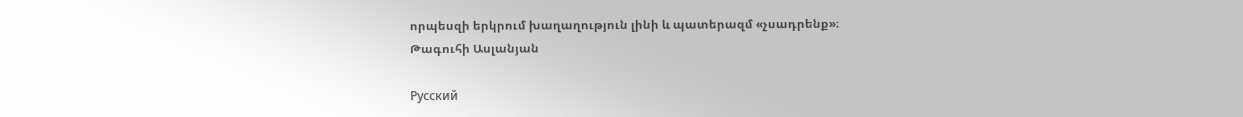որպեսզի երկրում խաղաղություն լինի և պատերազմ «չսադրենք»։
Թագուհի Ասլանյան

Русский